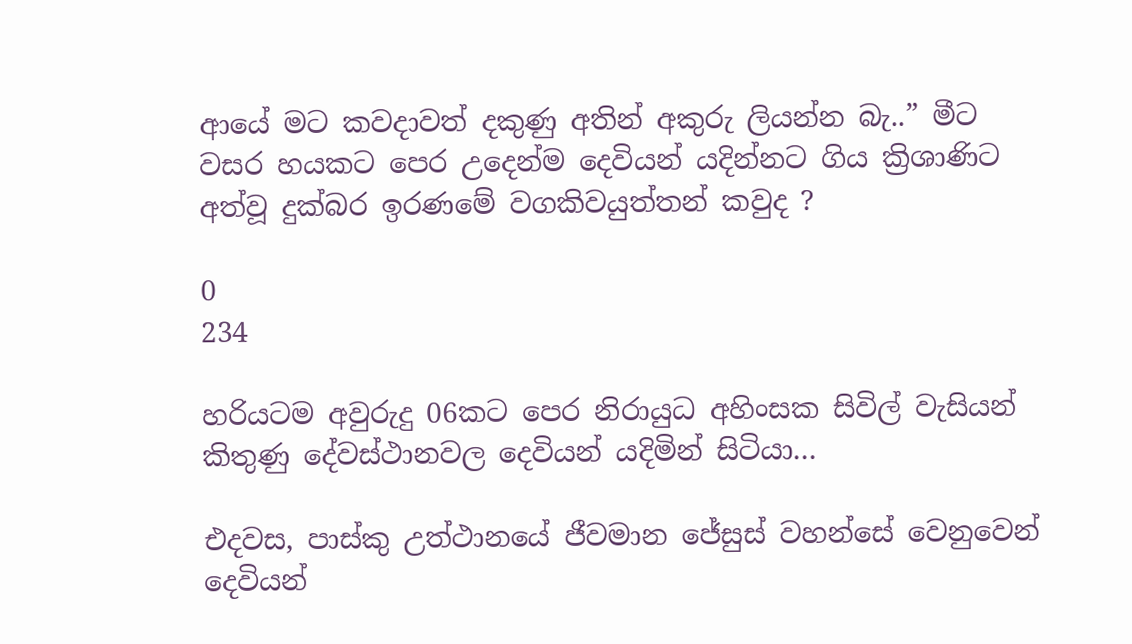ආයේ මට කවදාවත් දකුණු අතින් අකුරු ලියන්න බැ..” මීට වසර හයකට පෙර උදෙන්ම දෙවියන් යදින්නට ගිය ක්‍රිශාණිට අත්වූ දුක්බර ඉරණමේ වගකිවයුත්තන් කවුද ?

0
234

හරියටම අවුරුදු 06කට පෙර නිරායුධ අහිංසක සිවිල් වැසියන් කිතුණු දේවස්ථානවල දෙවියන් යදිමින් සිටියා…

එදවස, පාස්කු උත්ථානයේ ජීවමාන ජේසුස් වහන්සේ වෙනුවෙන් දෙවියන්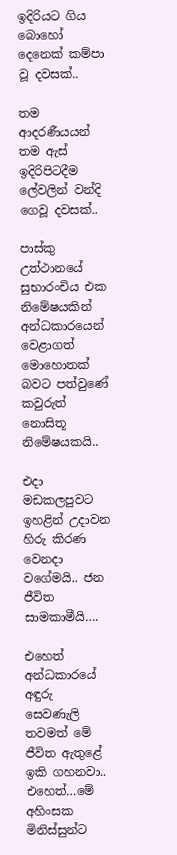ඉදිරියට ගිය බොහෝ දෙනෙක් කම්පා වූ දවසක්..

තම ආදරණීයයන් තම ඇස් ඉදිරිපිටදීම ලේවලින් වන්දි ගෙවූ දවසක්..

පාස්කු උත්ථානයේ සුභාරංචිය එක නිමේෂයකින් අන්ධකාරයෙන් වෙළාගත් මොහොතක් බවට පත්වුණේ කවුරුත් නොසිතූ නිමේෂයකයි..

එදා මඩකලපුවට ඉහළින් උදාවන හිරු කිරණ වෙනදා වගේමයි.. ජන ජීවිත සාමකාමීයි….

එහෙත් අන්ධකාරයේ අඳුරු සෙවණැලි තවමත් මේ ජීවිත ඇතුළේ ඉකි ගහනවා..
එහෙත්…මේ අහිංසක මිනිස්සුන්ට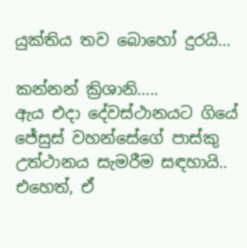යුක්තිය තව බොහෝ දුරයි…

කන්නන් ක්‍රිශානි…..
ඇය එදා දේවස්ථානයට ගියේ ජේසුස් වහන්සේගේ පාස්කු උත්ථානය සැමරීම සඳහායි..
එහෙත්, ඒ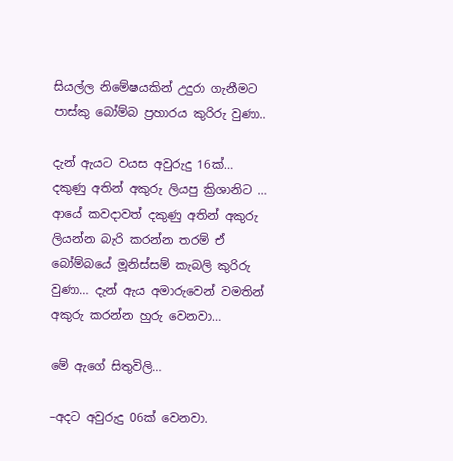සියල්ල නිමේෂයකින් උදුරා ගැනීමට පාස්කු බෝම්බ ප්‍රහාරය කුරිරු වුණා..

දැන් ඇයට වයස අවුරුදු 16ක්…
දකුණු අතින් අකුරු ලියපු ක්‍රිශානිට … ආයේ කවදාවත් දකුණු අතින් අකුරු ලියන්න බැරි කරන්න තරම් ඒ බෝම්බයේ මූනිස්සම් කැබලි කුරිරු වුණා… දැන් ඇය අමාරුවෙන් වමතින් අකුරු කරන්න හුරු වෙනවා…

මේ ඇගේ සිතුවිලි…

–අදට අවුරුදු 06ක් වෙනවා.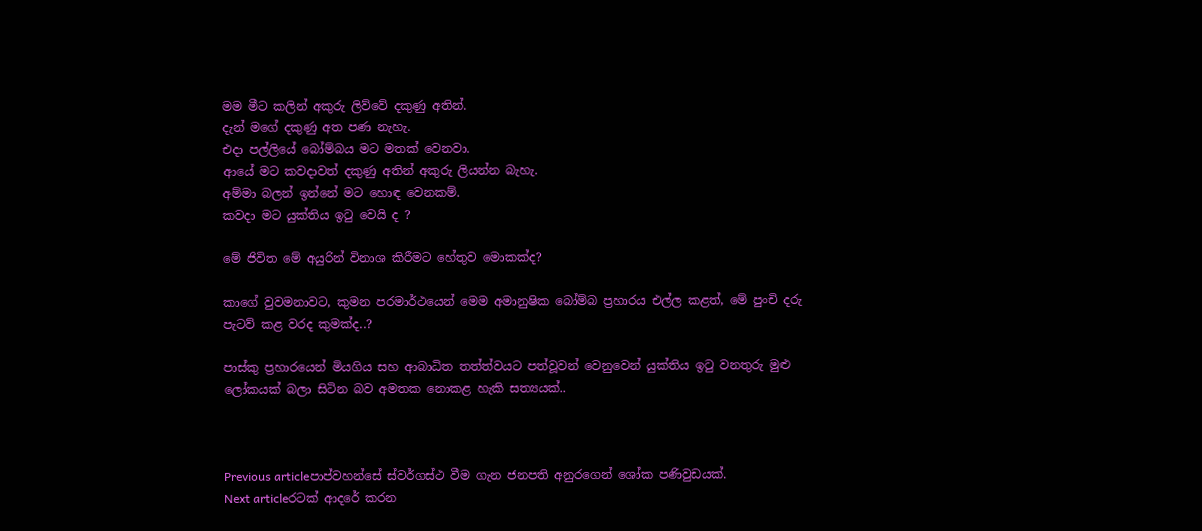මම මීට කලින් අකුරු ලිව්වේ දකුණු අතින්.
දැන් මගේ දකුණු අත පණ නැහැ.
එදා පල්ලියේ බෝම්බය මට මතක් වෙනවා.
ආයේ මට කවදාවත් දකුණු අතින් අකුරු ලියන්න බැහැ.
අම්මා බලන් ඉන්නේ මට හොඳ වෙනකම්.
කවදා මට යුක්තිය ඉටු වෙයි ද ?

මේ ජිවිත මේ අයුරින් විනාශ කිරීමට හේතුව මොකක්ද?

කාගේ වුවමනාවට, කුමන පරමාර්ථයෙන් මෙම අමානුෂික බෝම්බ ප්‍රහාරය එල්ල කළත්, මේ පුංචි දරු පැටව් කළ වරද කුමක්ද..?

පාස්කු ප්‍රහාරයෙන් මියගිය සහ ආබාධිත තත්ත්වයට පත්වූවන් වෙනුවෙන් යුක්තිය ඉටු වනතුරු මුළු ලෝකයක් බලා සිටින බව අමතක නොකළ හැකි සත්‍යයක්..



Previous articleපාප්වහන්සේ ස්වර්ගස්ථ වීම ගැන ජනපති අනුරගෙන් ශෝක පණිවුඩයක්.
Next articleරටක් ආදරේ කරන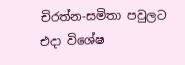චිරත්න-සමිතා පවුලට එදා විශේෂ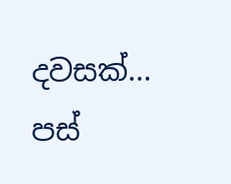දවසක්… පස්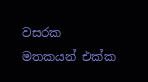වසරක මතකයන් එක්ක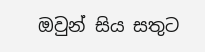ඔවුන් සිය සතුට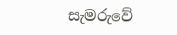සැමරුවේ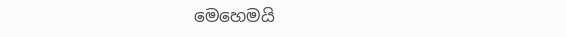මෙහෙමයි